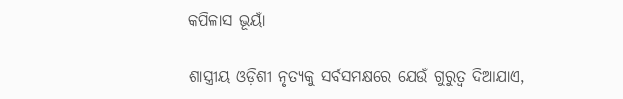କପିଳାସ ଭୂୟାଁ

ଶାସ୍ତ୍ରୀୟ ଓଡ଼ିଶୀ ନୃତ୍ୟକୁ ସର୍ବସମକ୍ଷରେ ଯେଉଁ ଗୁରୁତ୍ଵ ଦିଆଯାଏ,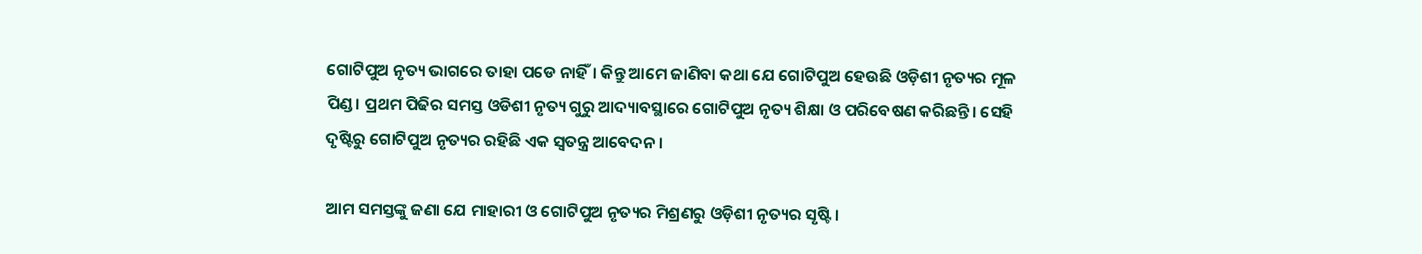ଗୋଟିପୁଅ ନୃତ୍ୟ ଭାଗରେ ତାହା ପଡେ ନାହିଁ। କିନ୍ତୁ ଆମେ ଜାଣିବା କଥା ଯେ ଗୋଟିପୁଅ ହେଉଛି ଓଡ଼ିଶୀ ନୃତ୍ୟର ମୂଳ ପିଣ୍ଡ। ପ୍ରଥମ ପିଢିର ସମସ୍ତ ଓଡିଶୀ ନୃତ୍ୟ ଗୁରୁ ଆଦ୍ୟାବସ୍ଥାରେ ଗୋଟିପୁଅ ନୃତ୍ୟ ଶିକ୍ଷା ଓ ପରିବେଷଣ କରିଛନ୍ତି। ସେହି ଦୃଷ୍ଟିରୁ ଗୋଟିପୁଅ ନୃତ୍ୟର ରହିଛି ଏକ ସ୍ଵତନ୍ତ୍ର ଆବେଦନ।

ଆମ ସମସ୍ତଙ୍କୁ ଜଣା ଯେ ମାହାରୀ ଓ ଗୋଟିପୁଅ ନୃତ୍ୟର ମିଶ୍ରଣରୁ ଓଡ଼ିଶୀ ନୃତ୍ୟର ସୃଷ୍ଟି।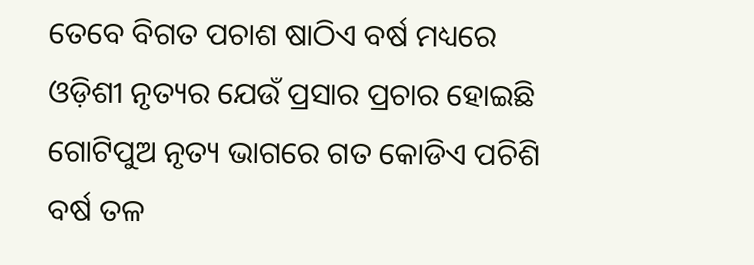ତେବେ ବିଗତ ପଚାଶ ଷାଠିଏ ବର୍ଷ ମଧ୍ୟରେ ଓଡ଼ିଶୀ ନୃତ୍ୟର ଯେଉଁ ପ୍ରସାର ପ୍ରଚାର ହୋଇଛି ଗୋଟିପୁଅ ନୃତ୍ୟ ଭାଗରେ ଗତ କୋଡିଏ ପଚିଶି ବର୍ଷ ତଳ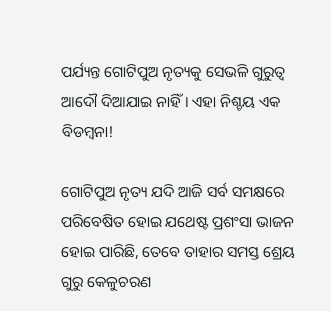ପର୍ଯ୍ୟନ୍ତ ଗୋଟିପୁଅ ନୃତ୍ୟକୁ ସେଭଳି ଗୁରୁତ୍ଵ ଆଦୌ ଦିଆଯାଇ ନାହିଁ। ଏହା ନିଶ୍ଚୟ ଏକ ବିଡମ୍ବନା!

ଗୋଟିପୁଅ ନୃତ୍ୟ ଯଦି ଆଜି ସର୍ବ ସମକ୍ଷରେ ପରିବେଷିତ ହୋଇ ଯଥେଷ୍ଟ ପ୍ରଶଂସା ଭାଜନ ହୋଇ ପାରିଛି, ତେବେ ତାହାର ସମସ୍ତ ଶ୍ରେୟ ଗୁରୁ କେଳୁଚରଣ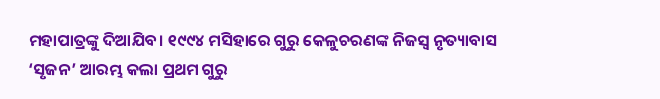ମହାପାତ୍ରଙ୍କୁ ଦିଆଯିବ। ୧୯୯୪ ମସିହାରେ ଗୁରୁ କେଳୁଚରଣଙ୍କ ନିଜସ୍ଵ ନୃତ୍ୟାବାସ ‘ସୃଜନ’ ଆରମ୍ଭ କଲା ପ୍ରଥମ ଗୁରୁ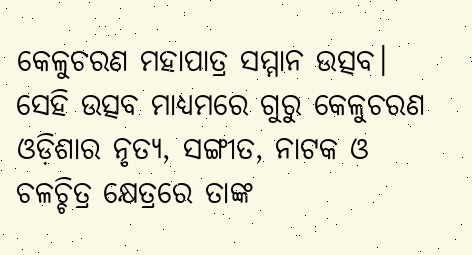କେଳୁଚରଣ ମହାପାତ୍ର ସମ୍ମାନ ଉତ୍ସବ। ସେହି ଉତ୍ସବ ମାଧ୍ୟମରେ ଗୁରୁ କେଳୁଚରଣ ଓଡ଼ିଶାର ନୃତ୍ୟ, ସଙ୍ଗୀତ, ନାଟକ ଓ ଚଳଚ୍ଚିତ୍ର କ୍ଷେତ୍ରରେ ତାଙ୍କ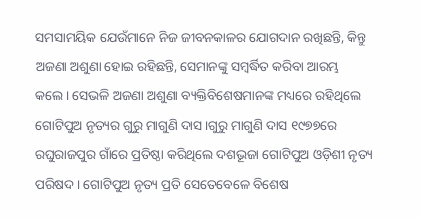ସମସାମୟିକ ଯେଉଁମାନେ ନିଜ ଜୀବନକାଳର ଯୋଗଦାନ ରଖିଛନ୍ତି, କିନ୍ତୁ ଅଜଣା ଅଶୁଣା ହୋଇ ରହିଛନ୍ତି, ସେମାନଙ୍କୁ ସମ୍ବର୍ଦ୍ଧିତ କରିବା ଆରମ୍ଭ କଲେ। ସେଭଳି ଅଜଣା ଅଶୁଣା ବ୍ୟକ୍ତିବିଶେଷମାନଙ୍କ ମଧ୍ୟରେ ରହିଥିଲେ ଗୋଟିପୁଅ ନୃତ୍ୟର ଗୁରୁ ମାଗୁଣି ଦାସ।ଗୁରୁ ମାଗୁଣି ଦାସ ୧୯୭୭ରେ ରଘୁରାଜପୁର ଗାଁରେ ପ୍ରତିଷ୍ଠା କରିଥିଲେ ଦଶଭୂଜା ଗୋଟିପୁଅ ଓଡ଼ିଶୀ ନୃତ୍ୟ ପରିଷଦ। ଗୋଟିପୁଅ ନୃତ୍ୟ ପ୍ରତି ସେତେବେଳେ ବିଶେଷ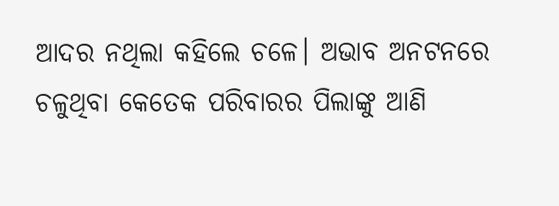ଆଦର ନଥିଲା କହିଲେ ଚଳେ। ଅଭାବ ଅନଟନରେ ଚଳୁଥିବା କେତେକ ପରିବାରର ପିଲାଙ୍କୁ ଆଣି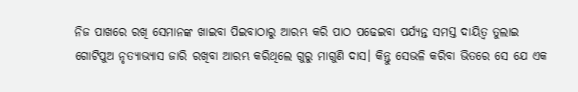ନିଜ ପାଖରେ ରଖି ସେମାନଙ୍କ ଖାଇବା ପିଇବାଠାରୁ ଆରମ୍ଭ କରି ପାଠ ପଢେଇବା ପର୍ଯ୍ୟନ୍ତ ସମସ୍ତ ଦାୟିତ୍ଵ ତୁଲାଇ ଗୋଟିପୁଅ ନୃତ୍ୟାଭ୍ୟାସ ଜାରି ରଖିବା ଆରମ୍ଭ କରିଥିଲେ ଗୁରୁ ମାଗୁଣି ଦାସ। କିନ୍ତୁ ସେଭଳି କରିବା ଭିତରେ ସେ ଯେ ଏକ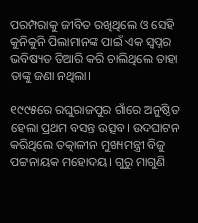ପରମ୍ପରାକୁ ଜୀବିତ ରଖିଥିଲେ ଓ ସେହି କୁନିକୁନି ପିଲାମାନଙ୍କ ପାଇଁ ଏକ ସ୍ଵପ୍ନର ଭବିଷ୍ୟତ ତିଆରି କରି ଚାଲିଥିଲେ ତାହା ତାଙ୍କୁ ଜଣା ନଥିଲା।

୧୯୯୫ରେ ରଘୁରାଜପୁର ଗାଁରେ ଅନୁଷ୍ଠିତ ହେଲା ପ୍ରଥମ ବସନ୍ତ ଉତ୍ସବ। ଉଦଘାଟନ କରିଥିଲେ ତତ୍କାଳୀନ ମୁଖ୍ୟମନ୍ତ୍ରୀ ବିଜୁ ପଟ୍ଟନାୟକ ମହୋଦୟ। ଗୁରୁ ମାଗୁଣି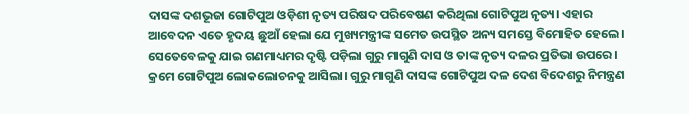ଦାସଙ୍କ ଦଶଭୂଜା ଗୋଟିପୁଅ ଓଡ଼ିଶୀ ନୃତ୍ୟ ପରିଷଦ ପରିବେଷଣ କରିଥିଲା ଗୋଟିପୁଅ ନୃତ୍ୟ। ଏହାର ଆବେଦନ ଏତେ ହୃଦୟ ଛୁଆଁ ହେଲା ଯେ ମୁଖ୍ୟମନ୍ତ୍ରୀଙ୍କ ସମେତ ଉପସ୍ଥିତ ଅନ୍ୟ ସମସ୍ତେ ବିମୋହିତ ହେଲେ। ସେତେବେଳକୁ ଯାଇ ଗଣମାଧ୍ୟମର ଦୃଷ୍ଟି ପଡ଼ିଲା ଗୁରୁ ମାଗୁଣି ଦାସ ଓ ତାଙ୍କ ନୃତ୍ୟ ଦଳର ପ୍ରତିଭା ଉପରେ। କ୍ରମେ ଗୋଟିପୁଅ ଲୋକଲୋଚନକୁ ଆସିଲା। ଗୁରୁ ମାଗୁଣି ଦାସଙ୍କ ଗୋଟିପୁଅ ଦଳ ଦେଶ ବିଦେଶରୁ ନିମନ୍ତ୍ରଣ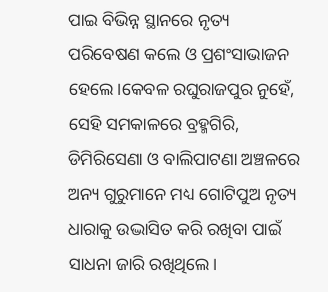ପାଇ ବିଭିନ୍ନ ସ୍ଥାନରେ ନୃତ୍ୟ ପରିବେଷଣ କଲେ ଓ ପ୍ରଶଂସାଭାଜନ ହେଲେ।କେବଳ ରଘୁରାଜପୁର ନୁହେଁ, ସେହି ସମକାଳରେ ବ୍ରହ୍ମଗିରି, ଡିମିରିସେଣା ଓ ବାଲିପାଟଣା ଅଞ୍ଚଳରେ ଅନ୍ୟ ଗୁରୁମାନେ ମଧ୍ୟ ଗୋଟିପୁଅ ନୃତ୍ୟ ଧାରାକୁ ଉଦ୍ଭାସିତ କରି ରଖିବା ପାଇଁ ସାଧନା ଜାରି ରଖିଥିଲେ।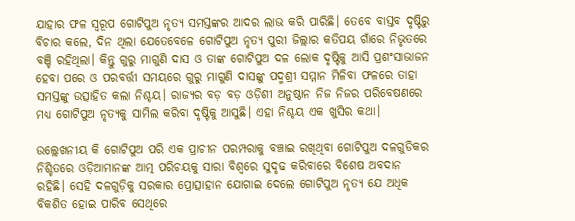ଯାହାର ଫଳ ସ୍ୱରୂପ ଗୋଟିପୁଅ ନୃତ୍ୟ ସମସ୍ତଙ୍କର ଆଦର ଲାଭ କରି ପାରିଛି। ତେବେ ବାସ୍ତବ ଦୃଷ୍ଟିରୁ ବିଚାର କଲେ, ଦିନ ଥିଲା ଯେତେବେଳେ ଗୋଟିପୁଅ ନୃତ୍ୟ ପୁରୀ ଜିଲ୍ଲାର କତିପୟ ଗାଁରେ ନିଭୃତରେ ବଞ୍ଚି ରହିଥିଲା। କିନ୍ତୁ ଗୁରୁ ମାଗୁଣି ଦାସ ଓ ତାଙ୍କ ଗୋଟିପୁଅ ଦଳ ଲୋକ ଦୃଷ୍ଟିକୁ ଆସି ପ୍ରଶଂସାଭାଜନ ହେବା ପରେ ଓ ପରବର୍ତ୍ତୀ ସମୟରେ ଗୁରୁ ମାଗୁଣି ଦାସଙ୍କୁ ପଦ୍ମଶ୍ରୀ ସମ୍ମାନ ମିଳିବା ଫଳରେ ତାହା ସମସ୍ତଙ୍କୁ ଉତ୍ସାହିତ କଲା ନିଶ୍ଚୟ। ରାଜ୍ୟର ବଡ଼ ବଡ଼ ଓଡ଼ିଶୀ ଅନୁଷ୍ଠାନ ନିଜ ନିଜର ପରିବେଷଣରେ ମଧ୍ୟ ଗୋଟିପୁଅ ନୃତ୍ୟକୁ ସାମିଲ କରିବା ଦୃଷ୍ଟିକୁ ଆସୁଛି। ଏହା ନିଶ୍ଚୟ ଏକ ଖୁସିର କଥା।

ଉଲ୍ଲେଖନୀୟ କି ଗୋଟିପୁଅ ପରି ଏକ ପ୍ରାଚୀନ ପରମ୍ପରାକୁ ବଞ୍ଚାଇ ରଖିଥିବା ଗୋଟିପୁଅ ଦଳଗୁଡିକର ନିଶ୍ଚିତରେ ଓଡ଼ିଆମାନଙ୍କ ଆତ୍ମ ପରିଚୟକୁ ସାରା ବିଶ୍ଵରେ ସୁଦୃଢ କରିବାରେ ବିଶେଷ ଅବଦାନ ରହିଛି। ସେହି ଦଳଗୁଡ଼ିକୁ ସରକାର ପ୍ରୋତ୍ସାହାନ ଯୋଗାଇ ଦେଲେ ଗୋଟିପୁଅ ନୃତ୍ୟ ଯେ ଅଧିକ ବିକଶିତ ହୋଇ ପାରିବ ସେଥିରେ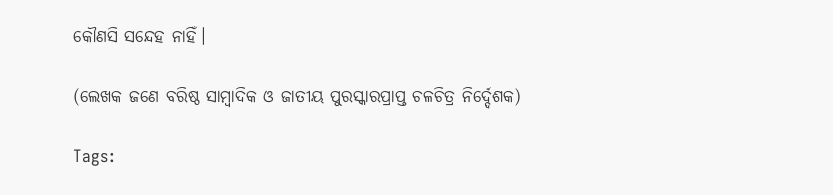କୌଣସି ସନ୍ଦେହ ନାହିଁ।

(ଲେଖକ ଜଣେ ବରିଷ୍ଠ ସାମ୍ବାଦିକ ଓ ଜାତୀୟ ପୁରସ୍କାରପ୍ରାପ୍ତ ଚଳଚିତ୍ର ନିର୍ଦ୍ଦେଶକ)

Tags: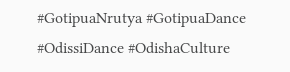#GotipuaNrutya #GotipuaDance #OdissiDance #OdishaCulture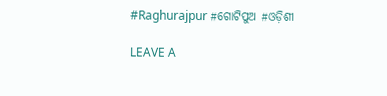#Raghurajpur #ଗୋଟିପୁଅ #ଓଡ଼ିଶୀ

LEAVE A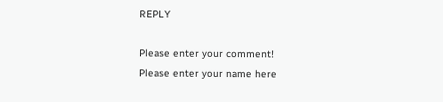REPLY

Please enter your comment!
Please enter your name here